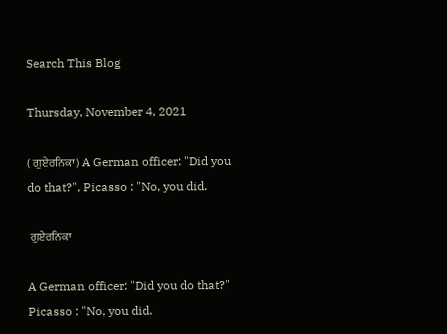Search This Blog

Thursday, November 4, 2021

( ਗੁਏਰਨਿਕਾ) A German officer: "Did you do that?", Picasso : "No, you did.

 ਗੁਏਰਨਿਕਾ

A German officer: "Did you do that?"
Picasso : "No, you did.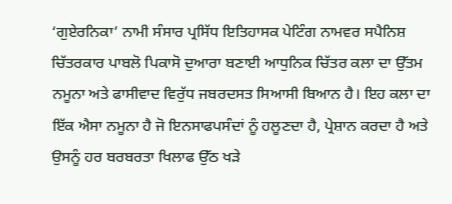‘ਗੁਏਰਨਿਕਾ’ ਨਾਮੀ ਸੰਸਾਰ ਪ੍ਰਸਿੱਧ ਇਤਿਹਾਸਕ ਪੇਟਿੰਗ ਨਾਮਵਰ ਸਪੈਨਿਸ਼ ਚਿੱਤਰਕਾਰ ਪਾਬਲੋ ਪਿਕਾਸੋ ਦੁਆਰਾ ਬਣਾਈ ਆਧੁਨਿਕ ਚਿੱਤਰ ਕਲਾ ਦਾ ਉੱਤਮ ਨਮੂਨਾ ਅਤੇ ਫਾਸੀਵਾਦ ਵਿਰੁੱਧ ਜਬਰਦਸਤ ਸਿਆਸੀ ਬਿਆਨ ਹੈ। ਇਹ ਕਲਾ ਦਾ ਇੱਕ ਐਸਾ ਨਮੂਨਾ ਹੈ ਜੋ ਇਨਸਾਫਪਸੰਦਾਂ ਨੂੰ ਹਲੂਣਦਾ ਹੈ, ਪ੍ਰੇਸ਼ਾਨ ਕਰਦਾ ਹੈ ਅਤੇ ਉਸਨੂੰ ਹਰ ਬਰਬਰਤਾ ਖਿਲਾਫ ਉੱਠ ਖੜੇ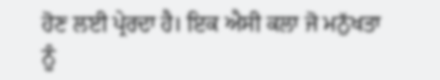ਹੋਣ ਲਈ ਪ੍ਰੇਰਦਾ ਹੈ। ਇਕ ਐਸੀ ਕਲਾ ਜੋ ਮਨੁੱਖਤਾ ਨੂੰ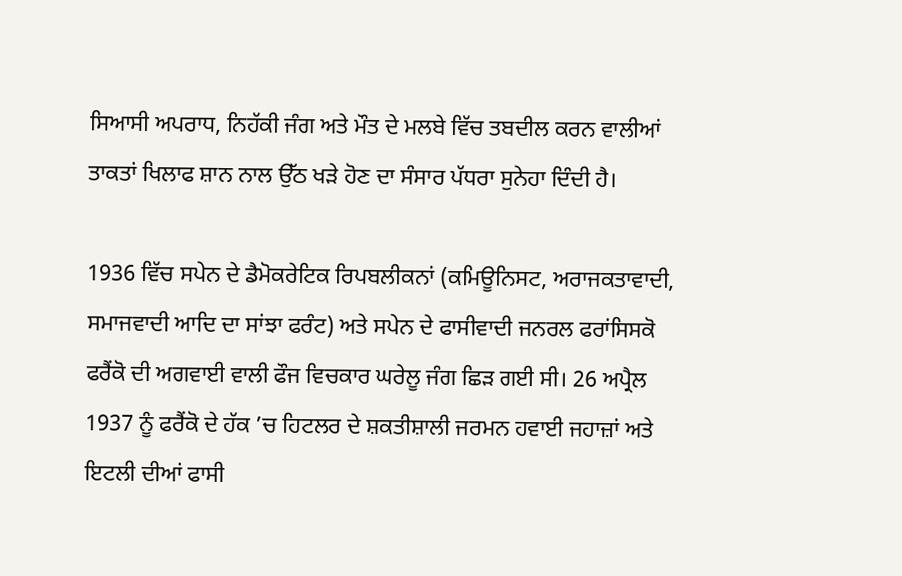ਸਿਆਸੀ ਅਪਰਾਧ, ਨਿਹੱਕੀ ਜੰਗ ਅਤੇ ਮੌਤ ਦੇ ਮਲਬੇ ਵਿੱਚ ਤਬਦੀਲ ਕਰਨ ਵਾਲੀਆਂ ਤਾਕਤਾਂ ਖਿਲਾਫ ਸ਼ਾਨ ਨਾਲ ਉੱਠ ਖੜੇ ਹੋਣ ਦਾ ਸੰਸਾਰ ਪੱਧਰਾ ਸੁਨੇਹਾ ਦਿੰਦੀ ਹੈ।

1936 ਵਿੱਚ ਸਪੇਨ ਦੇ ਡੈਮੋਕਰੇਟਿਕ ਰਿਪਬਲੀਕਨਾਂ (ਕਮਿਊਨਿਸਟ, ਅਰਾਜਕਤਾਵਾਦੀ, ਸਮਾਜਵਾਦੀ ਆਦਿ ਦਾ ਸਾਂਝਾ ਫਰੰਟ) ਅਤੇ ਸਪੇਨ ਦੇ ਫਾਸੀਵਾਦੀ ਜਨਰਲ ਫਰਾਂਸਿਸਕੋ ਫਰੈਂਕੋ ਦੀ ਅਗਵਾਈ ਵਾਲੀ ਫੌਜ ਵਿਚਕਾਰ ਘਰੇਲੂ ਜੰਗ ਛਿੜ ਗਈ ਸੀ। 26 ਅਪ੍ਰੈਲ 1937 ਨੂੰ ਫਰੈਂਕੋ ਦੇ ਹੱਕ ’ਚ ਹਿਟਲਰ ਦੇ ਸ਼ਕਤੀਸ਼ਾਲੀ ਜਰਮਨ ਹਵਾਈ ਜਹਾਜ਼ਾਂ ਅਤੇ ਇਟਲੀ ਦੀਆਂ ਫਾਸੀ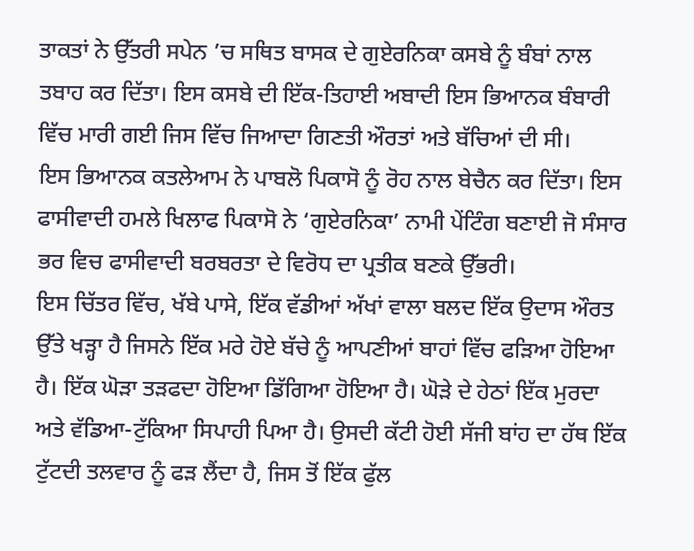ਤਾਕਤਾਂ ਨੇ ਉੱਤਰੀ ਸਪੇਨ ’ਚ ਸਥਿਤ ਬਾਸਕ ਦੇ ਗੁਏਰਨਿਕਾ ਕਸਬੇ ਨੂੰ ਬੰਬਾਂ ਨਾਲ ਤਬਾਹ ਕਰ ਦਿੱਤਾ। ਇਸ ਕਸਬੇ ਦੀ ਇੱਕ-ਤਿਹਾਈ ਅਬਾਦੀ ਇਸ ਭਿਆਨਕ ਬੰਬਾਰੀ ਵਿੱਚ ਮਾਰੀ ਗਈ ਜਿਸ ਵਿੱਚ ਜਿਆਦਾ ਗਿਣਤੀ ਔਰਤਾਂ ਅਤੇ ਬੱਚਿਆਂ ਦੀ ਸੀ।
ਇਸ ਭਿਆਨਕ ਕਤਲੇਆਮ ਨੇ ਪਾਬਲੋ ਪਿਕਾਸੋ ਨੂੰ ਰੋਹ ਨਾਲ ਬੇਚੈਨ ਕਰ ਦਿੱਤਾ। ਇਸ ਫਾਸੀਵਾਦੀ ਹਮਲੇ ਖਿਲਾਫ ਪਿਕਾਸੋ ਨੇ ‘ਗੁਏਰਨਿਕਾ’ ਨਾਮੀ ਪੇਂਟਿੰਗ ਬਣਾਈ ਜੋ ਸੰਸਾਰ ਭਰ ਵਿਚ ਫਾਸੀਵਾਦੀ ਬਰਬਰਤਾ ਦੇ ਵਿਰੋਧ ਦਾ ਪ੍ਰਤੀਕ ਬਣਕੇ ਉੱਭਰੀ।
ਇਸ ਚਿੱਤਰ ਵਿੱਚ, ਖੱਬੇ ਪਾਸੇ, ਇੱਕ ਵੱਡੀਆਂ ਅੱਖਾਂ ਵਾਲਾ ਬਲਦ ਇੱਕ ਉਦਾਸ ਔਰਤ ਉੱਤੇ ਖੜ੍ਹਾ ਹੈ ਜਿਸਨੇ ਇੱਕ ਮਰੇ ਹੋਏ ਬੱਚੇ ਨੂੰ ਆਪਣੀਆਂ ਬਾਹਾਂ ਵਿੱਚ ਫੜਿਆ ਹੋਇਆ ਹੈ। ਇੱਕ ਘੋੜਾ ਤੜਫਦਾ ਹੋਇਆ ਡਿੱਗਿਆ ਹੋਇਆ ਹੈ। ਘੋੜੇ ਦੇ ਹੇਠਾਂ ਇੱਕ ਮੁਰਦਾ ਅਤੇ ਵੱਡਿਆ-ਟੁੱਕਿਆ ਸਿਪਾਹੀ ਪਿਆ ਹੈ। ਉਸਦੀ ਕੱਟੀ ਹੋਈ ਸੱਜੀ ਬਾਂਹ ਦਾ ਹੱਥ ਇੱਕ ਟੁੱਟਦੀ ਤਲਵਾਰ ਨੂੰ ਫੜ ਲੈਂਦਾ ਹੈ, ਜਿਸ ਤੋਂ ਇੱਕ ਫੁੱਲ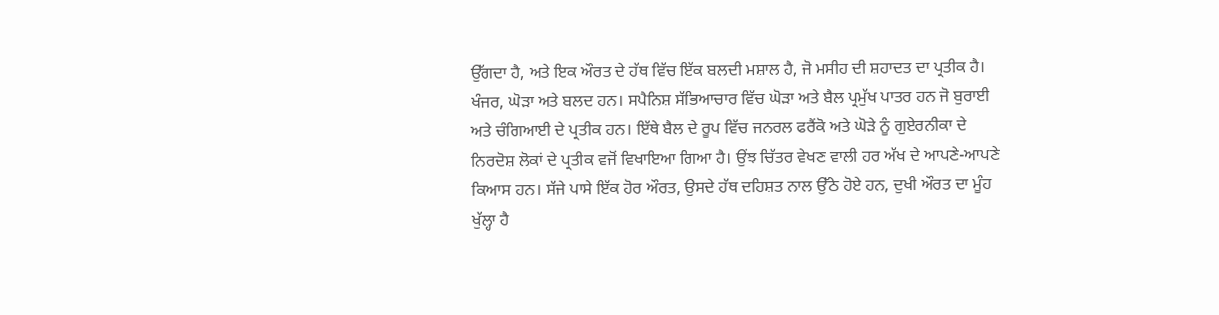ਉੱਗਦਾ ਹੈ, ਅਤੇ ਇਕ ਔਰਤ ਦੇ ਹੱਥ ਵਿੱਚ ਇੱਕ ਬਲਦੀ ਮਸ਼ਾਲ ਹੈ, ਜੋ ਮਸੀਹ ਦੀ ਸ਼ਹਾਦਤ ਦਾ ਪ੍ਰਤੀਕ ਹੈ। ਖੰਜਰ, ਘੋੜਾ ਅਤੇ ਬਲਦ ਹਨ। ਸਪੈਨਿਸ਼ ਸੱਭਿਆਚਾਰ ਵਿੱਚ ਘੋੜਾ ਅਤੇ ਬੈਲ ਪ੍ਰਮੁੱਖ ਪਾਤਰ ਹਨ ਜੋ ਬੁਰਾਈ ਅਤੇ ਚੰਗਿਆਈ ਦੇ ਪ੍ਰਤੀਕ ਹਨ। ਇੱਥੇ ਬੈਲ ਦੇ ਰੂਪ ਵਿੱਚ ਜਨਰਲ ਫਰੈਂਕੋ ਅਤੇ ਘੋੜੇ ਨੂੰ ਗੁਏਰਨੀਕਾ ਦੇ ਨਿਰਦੋਸ਼ ਲੋਕਾਂ ਦੇ ਪ੍ਰਤੀਕ ਵਜੋਂ ਵਿਖਾਇਆ ਗਿਆ ਹੈ। ਉਂਝ ਚਿੱਤਰ ਵੇਖਣ ਵਾਲੀ ਹਰ ਅੱਖ ਦੇ ਆਪਣੇ-ਆਪਣੇ ਕਿਆਸ ਹਨ। ਸੱਜੇ ਪਾਸੇ ਇੱਕ ਹੋਰ ਔਰਤ, ਉਸਦੇ ਹੱਥ ਦਹਿਸ਼ਤ ਨਾਲ ਉੱਠੇ ਹੋਏ ਹਨ, ਦੁਖੀ ਔਰਤ ਦਾ ਮੂੰਹ ਖੁੱਲ੍ਹਾ ਹੈ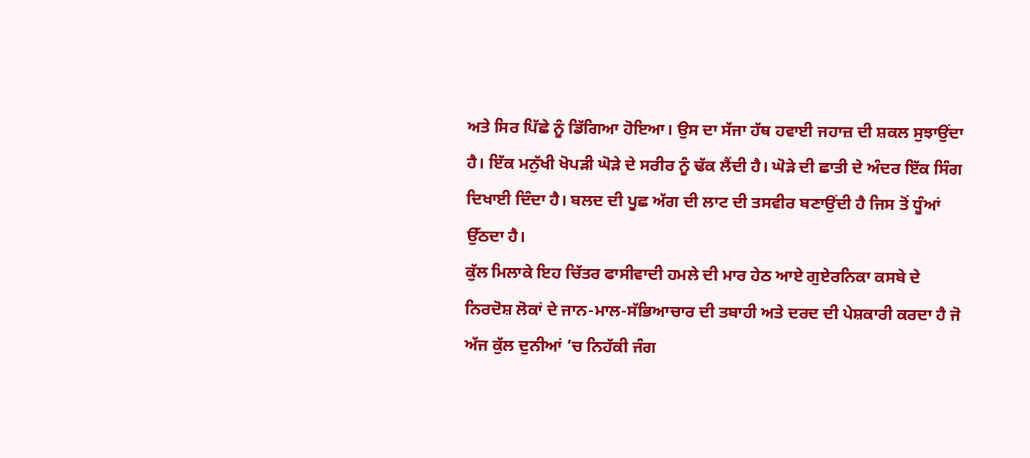ਅਤੇ ਸਿਰ ਪਿੱਛੇ ਨੂੰ ਡਿੱਗਿਆ ਹੋਇਆ। ਉਸ ਦਾ ਸੱਜਾ ਹੱਥ ਹਵਾਈ ਜਹਾਜ਼ ਦੀ ਸ਼ਕਲ ਸੁਝਾਉਂਦਾ ਹੈ। ਇੱਕ ਮਨੁੱਖੀ ਖੋਪੜੀ ਘੋੜੇ ਦੇ ਸਰੀਰ ਨੂੰ ਢੱਕ ਲੈਂਦੀ ਹੈ। ਘੋੜੇ ਦੀ ਛਾਤੀ ਦੇ ਅੰਦਰ ਇੱਕ ਸਿੰਗ ਦਿਖਾਈ ਦਿੰਦਾ ਹੈ। ਬਲਦ ਦੀ ਪੂਛ ਅੱਗ ਦੀ ਲਾਟ ਦੀ ਤਸਵੀਰ ਬਣਾਉਂਦੀ ਹੈ ਜਿਸ ਤੋਂ ਧੂੰਆਂ ਉੱਠਦਾ ਹੈ।
ਕੁੱਲ ਮਿਲਾਕੇ ਇਹ ਚਿੱਤਰ ਫਾਸੀਵਾਦੀ ਹਮਲੇ ਦੀ ਮਾਰ ਹੇਠ ਆਏ ਗੁਏਰਨਿਕਾ ਕਸਬੇ ਦੇ ਨਿਰਦੋਸ਼ ਲੋਕਾਂ ਦੇ ਜਾਨ-ਮਾਲ-ਸੱਭਿਆਚਾਰ ਦੀ ਤਬਾਹੀ ਅਤੇ ਦਰਦ ਦੀ ਪੇਸ਼ਕਾਰੀ ਕਰਦਾ ਹੈ ਜੋ ਅੱਜ ਕੁੱਲ ਦੁਨੀਆਂ ’ਚ ਨਿਹੱਕੀ ਜੰਗ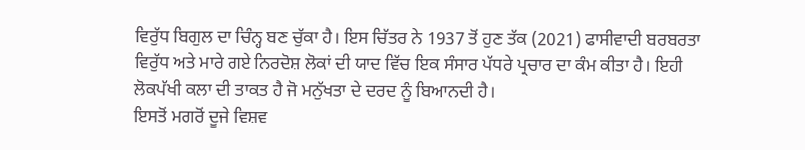ਵਿਰੁੱਧ ਬਿਗੁਲ ਦਾ ਚਿੰਨ੍ਹ ਬਣ ਚੁੱਕਾ ਹੈ। ਇਸ ਚਿੱਤਰ ਨੇ 1937 ਤੋਂ ਹੁਣ ਤੱਕ (2021) ਫਾਸੀਵਾਦੀ ਬਰਬਰਤਾ ਵਿਰੁੱਧ ਅਤੇ ਮਾਰੇ ਗਏ ਨਿਰਦੋਸ਼ ਲੋਕਾਂ ਦੀ ਯਾਦ ਵਿੱਚ ਇਕ ਸੰਸਾਰ ਪੱਧਰੇ ਪ੍ਰਚਾਰ ਦਾ ਕੰਮ ਕੀਤਾ ਹੈ। ਇਹੀ ਲੋਕਪੱਖੀ ਕਲਾ ਦੀ ਤਾਕਤ ਹੈ ਜੋ ਮਨੁੱਖਤਾ ਦੇ ਦਰਦ ਨੂੰ ਬਿਆਨਦੀ ਹੈ।
ਇਸਤੋਂ ਮਗਰੋਂ ਦੂਜੇ ਵਿਸ਼ਵ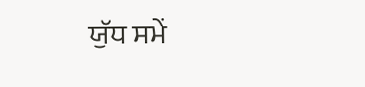ਯੁੱਧ ਸਮੇਂ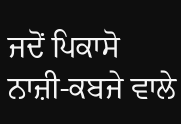ਜਦੋਂ ਪਿਕਾਸੋ ਨਾਜ਼ੀ-ਕਬਜੇ ਵਾਲੇ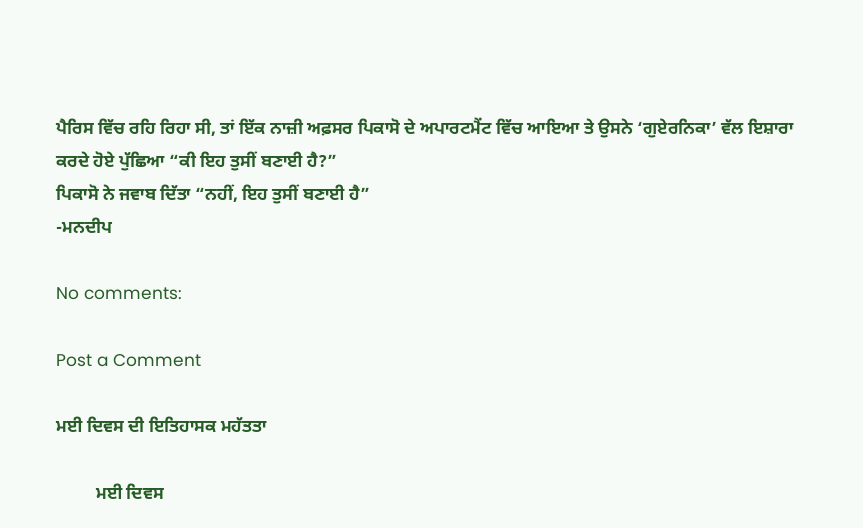ਪੈਰਿਸ ਵਿੱਚ ਰਹਿ ਰਿਹਾ ਸੀ, ਤਾਂ ਇੱਕ ਨਾਜ਼ੀ ਅਫ਼ਸਰ ਪਿਕਾਸੋ ਦੇ ਅਪਾਰਟਮੈਂਟ ਵਿੱਚ ਆਇਆ ਤੇ ਉਸਨੇ ‘ਗੁਏਰਨਿਕਾ’ ਵੱਲ ਇਸ਼ਾਰਾ ਕਰਦੇ ਹੋਏ ਪੁੱਛਿਆ “ਕੀ ਇਹ ਤੁਸੀਂ ਬਣਾਈ ਹੈ?”
ਪਿਕਾਸੋ ਨੇ ਜਵਾਬ ਦਿੱਤਾ “ਨਹੀਂ, ਇਹ ਤੁਸੀਂ ਬਣਾਈ ਹੈ”
-ਮਨਦੀਪ

No comments:

Post a Comment

ਮਈ ਦਿਵਸ ਦੀ ਇਤਿਹਾਸਕ ਮਹੱਤਤਾ

         ਮਈ ਦਿਵਸ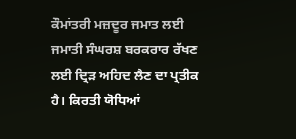ਕੌਮਾਂਤਰੀ ਮਜ਼ਦੂਰ ਜਮਾਤ ਲਈ ਜਮਾਤੀ ਸੰਘਰਸ਼ ਬਰਕਰਾਰ ਰੱਖਣ ਲਈ ਦ੍ਰਿੜ ਅਹਿਦ ਲੈਣ ਦਾ ਪ੍ਰਤੀਕ ਹੈ। ਕਿਰਤੀ ਯੋਧਿਆਂ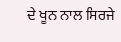ਦੇ ਖੂਨ ਨਾਲ ਸਿਰਜੇ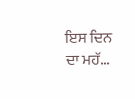ਇਸ ਦਿਨ ਦਾ ਮਹੱ...